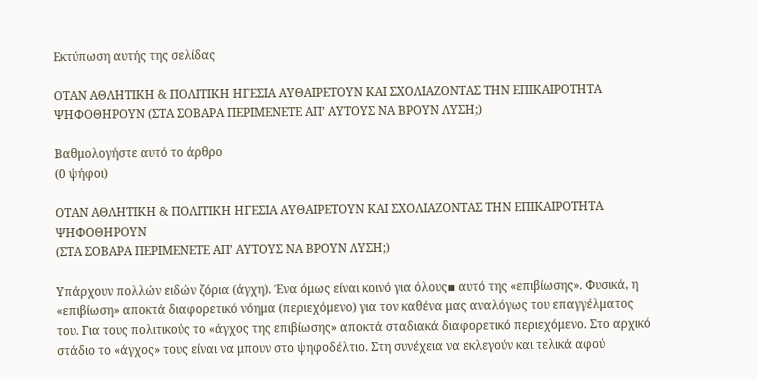Εκτύπωση αυτής της σελίδας

ΟΤΑΝ ΑΘΛΗΤΙΚΗ & ΠΟΛΙΤΙΚΗ ΗΓΕΣΙΑ ΑΥΘΑΙΡΕΤΟΥΝ ΚΑΙ ΣΧΟΛΙΑΖΟΝΤΑΣ ΤΗΝ ΕΠΙΚΑΙΡΟΤΗΤΑ ΨΗΦΟΘΗΡΟΥΝ (ΣΤΑ ΣΟΒΑΡΑ ΠΕΡΙΜΕΝΕΤΕ ΑΠ’ ΑΥΤΟΥΣ ΝΑ ΒΡΟΥΝ ΛΥΣΗ;)

Βαθμολογήστε αυτό το άρθρο
(0 ψήφοι)

ΟΤΑΝ ΑΘΛΗΤΙΚΗ & ΠΟΛΙΤΙΚΗ ΗΓΕΣΙΑ ΑΥΘΑΙΡΕΤΟΥΝ ΚΑΙ ΣΧΟΛΙΑΖΟΝΤΑΣ ΤΗΝ ΕΠΙΚΑΙΡΟΤΗΤΑ ΨΗΦΟΘΗΡΟΥΝ
(ΣΤΑ ΣΟΒΑΡΑ ΠΕΡΙΜΕΝΕΤΕ ΑΠ’ ΑΥΤΟΥΣ ΝΑ ΒΡΟΥΝ ΛΥΣΗ;)

Υπάρχουν πολλών ειδών ζόρια (άγχη). Ένα όμως είναι κοινό για όλους▪ αυτό της «επιβίωσης». Φυσικά, η «επιβίωση» αποκτά διαφορετικό νόημα (περιεχόμενο) για τον καθένα μας αναλόγως του επαγγέλματος του. Για τους πολιτικούς το «άγχος της επιβίωσης» αποκτά σταδιακά διαφορετικό περιεχόμενο. Στο αρχικό στάδιο το «άγχος» τους είναι να μπουν στο ψηφοδέλτιο. Στη συνέχεια να εκλεγούν και τελικά αφού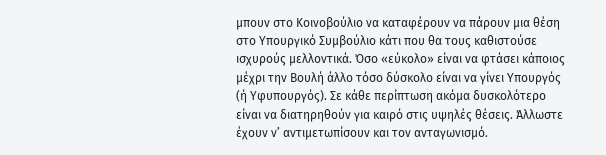μπουν στο Κοινοβούλιο να καταφέρουν να πάρουν μια θέση στο Υπουργικό Συμβούλιο κάτι που θα τους καθιστούσε ισχυρούς μελλοντικά. Όσο «εύκολο» είναι να φτάσει κάποιος μέχρι την Βουλή άλλο τόσο δύσκολο είναι να γίνει Υπουργός (ή Υφυπουργός). Σε κάθε περίπτωση ακόμα δυσκολότερο είναι να διατηρηθούν για καιρό στις υψηλές θέσεις. Άλλωστε έχουν ν’ αντιμετωπίσουν και τον ανταγωνισμό.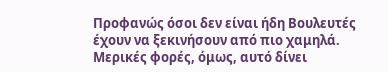Προφανώς όσοι δεν είναι ήδη Βουλευτές έχουν να ξεκινήσουν από πιο χαμηλά. Μερικές φορές, όμως, αυτό δίνει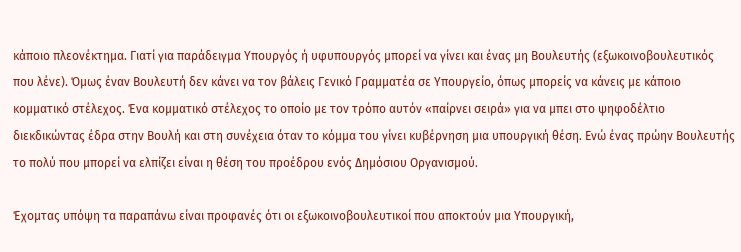κάποιο πλεονέκτημα. Γιατί για παράδειγμα Υπουργός ή υφυπουργός μπορεί να γίνει και ένας μη Βουλευτής (εξωκοινοβουλευτικός που λένε). Όμως έναν Βουλευτή δεν κάνει να τον βάλεις Γενικό Γραμματέα σε Υπουργείο, όπως μπορείς να κάνεις με κάποιο κομματικό στέλεχος. Ένα κομματικό στέλεχος το οποίο με τον τρόπο αυτόν «παίρνει σειρά» για να μπει στο ψηφοδέλτιο διεκδικώντας έδρα στην Βουλή και στη συνέχεια όταν το κόμμα του γίνει κυβέρνηση μια υπουργική θέση. Ενώ ένας πρώην Βουλευτής το πολύ που μπορεί να ελπίζει είναι η θέση του προέδρου ενός Δημόσιου Οργανισμού.

Έχομτας υπόψη τα παραπάνω είναι προφανές ότι οι εξωκοινοβουλευτικοί που αποκτούν μια Υπουργική,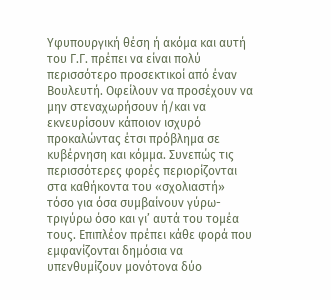Υφυπουργική θέση ή ακόμα και αυτή του Γ.Γ. πρέπει να είναι πολύ περισσότερο προσεκτικοί από έναν Βουλευτή. Οφείλουν να προσέχουν να μην στεναχωρήσουν ή/και να εκνευρίσουν κάποιον ισχυρό προκαλώντας έτσι πρόβλημα σε κυβέρνηση και κόμμα. Συνεπώς τις περισσότερες φορές περιορίζονται στα καθήκοντα του «σχολιαστή» τόσο για όσα συμβαίνουν γύρω-τριγύρω όσο και γι’ αυτά του τομέα τους. Επιπλέον πρέπει κάθε φορά που εμφανίζονται δημόσια να υπενθυμίζουν μονότονα δύο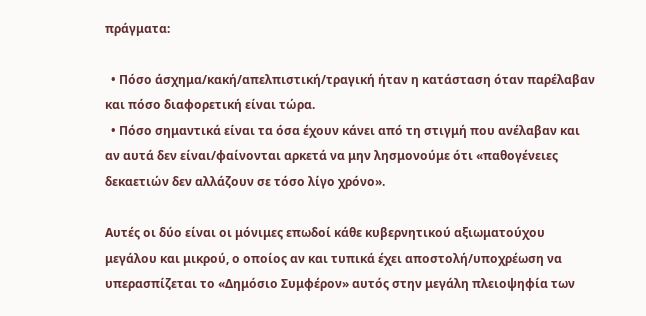πράγματα:

  • Πόσο άσχημα/κακή/απελπιστική/τραγική ήταν η κατάσταση όταν παρέλαβαν και πόσο διαφορετική είναι τώρα.
  • Πόσο σημαντικά είναι τα όσα έχουν κάνει από τη στιγμή που ανέλαβαν και αν αυτά δεν είναι/φαίνονται αρκετά να μην λησμονούμε ότι «παθογένειες δεκαετιών δεν αλλάζουν σε τόσο λίγο χρόνο».

Αυτές οι δύο είναι οι μόνιμες επωδοί κάθε κυβερνητικού αξιωματούχου μεγάλου και μικρού, ο οποίος αν και τυπικά έχει αποστολή/υποχρέωση να υπερασπίζεται το «Δημόσιο Συμφέρον» αυτός στην μεγάλη πλειοψηφία των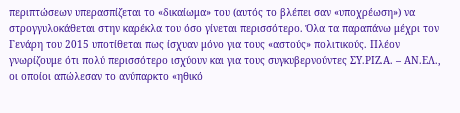περιπτώσεων υπερασπίζεται το «δικαίωμα» του (αυτός το βλέπει σαν «υποχρέωση») να στρογγυλοκάθεται στην καρέκλα του όσο γίνεται περισσότερο. Όλα τα παραπάνω μέχρι τον Γενάρη του 2015 υποτίθεται πως ίσχυαν μόνο για τους «αστούς» πολιτικούς. Πλέον γνωρίζουμε ότι πολύ περισσότερο ισχύουν και για τους συγκυβερνούντες ΣΥ.ΡΙΖ.Α. – ΑΝ.ΕΛ., οι οποίοι απώλεσαν το ανύπαρκτο «ηθικό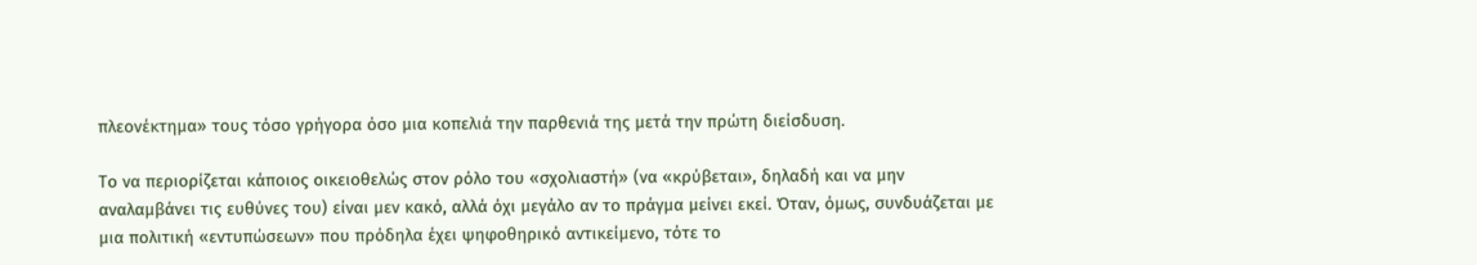πλεονέκτημα» τους τόσο γρήγορα όσο μια κοπελιά την παρθενιά της μετά την πρώτη διείσδυση.

Το να περιορίζεται κάποιος οικειοθελώς στον ρόλο του «σχολιαστή» (να «κρύβεται», δηλαδή και να μην αναλαμβάνει τις ευθύνες του) είναι μεν κακό, αλλά όχι μεγάλο αν το πράγμα μείνει εκεί. Όταν, όμως, συνδυάζεται με μια πολιτική «εντυπώσεων» που πρόδηλα έχει ψηφοθηρικό αντικείμενο, τότε το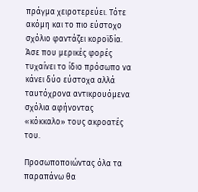πράγμα χειροτερεύει. Τότε ακόμη και το πιο εύστοχο σχόλιο φαντάζει κοροϊδία. Άσε που μερικές φορές τυχαίνει το ίδιο πρόσωπο να κάνει δύο εύστοχα αλλά ταυτόχρονα αντικρουόμενα σχόλια αφήνοντας «κόκκαλο» τους ακροατές του.

Προσωποποιώντας όλα τα παραπάνω θα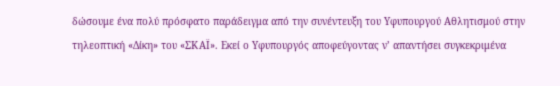δώσουμε ένα πολύ πρόσφατο παράδειγμα από την συνέντευξη του Υφυπουργού Αθλητισμού στην τηλεοπτική «Δίκη» του «ΣΚΑΪ». Εκεί ο Υφυπουργός αποφεύγοντας ν’ απαντήσει συγκεκριμένα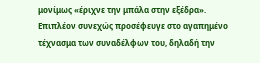μονίμως «έριχνε την μπάλα στην εξέδρα». Επιπλέον συνεχώς προσέφευγε στο αγαπημένο τέχνασμα των συναδέλφων του, δηλαδή την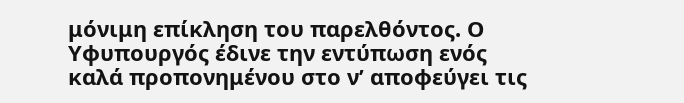μόνιμη επίκληση του παρελθόντος. Ο Υφυπουργός έδινε την εντύπωση ενός καλά προπονημένου στο ν’ αποφεύγει τις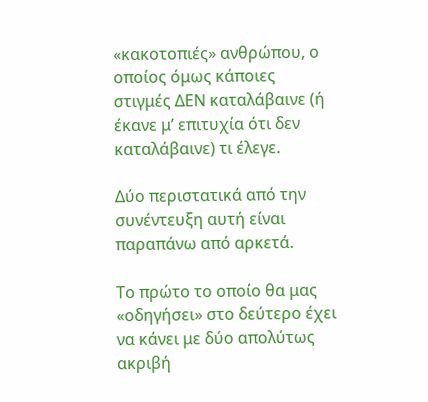«κακοτοπιές» ανθρώπου, ο οποίος όμως κάποιες στιγμές ΔΕΝ καταλάβαινε (ή έκανε μ’ επιτυχία ότι δεν καταλάβαινε) τι έλεγε.

Δύο περιστατικά από την συνέντευξη αυτή είναι παραπάνω από αρκετά.

Το πρώτο το οποίο θα μας «οδηγήσει» στο δεύτερο έχει να κάνει με δύο απολύτως ακριβή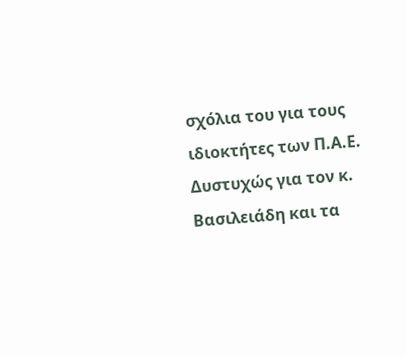σχόλια του για τους ιδιοκτήτες των Π.Α.Ε. Δυστυχώς για τον κ. Βασιλειάδη και τα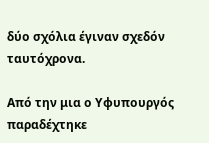δύο σχόλια έγιναν σχεδόν ταυτόχρονα.

Από την μια ο Υφυπουργός παραδέχτηκε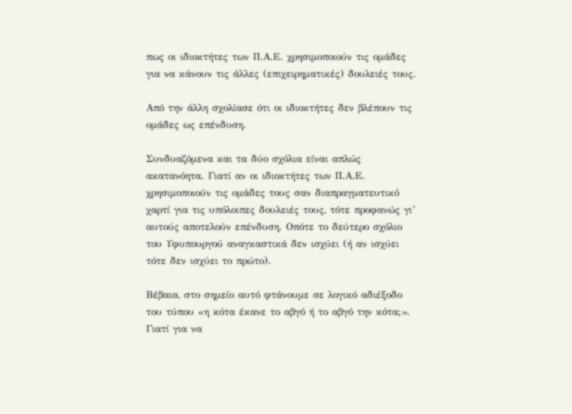πως οι ιδιοκτήτες των Π.Α.Ε. χρησιμοποιούν τις ομάδες για να κάνουν τις άλλες (επιχειρηματικές) δουλειές τους.

Από την άλλη σχολίασε ότι οι ιδιοκτήτες δεν βλέπουν τις ομάδες ως επένδυση.

Συνδυαζόμενα και τα δύο σχόλια είναι απλώς ακατανόητα. Γιατί αν οι ιδιοκτήτες των Π.Α.Ε. χρησιμοποιούν τις ομάδες τους σαν διαπραγματευτικό χαρτί για τις υπόλοιπες δουλειές τους, τότε προφανώς γι’ αυτούς αποτελούν επένδυση. Οπότε το δεύτερο σχόλιο του Υφυπουργού αναγκαστικά δεν ισχύει (ή αν ισχύει τότε δεν ισχύει το πρώτο).

Βέβαια, στο σημείο αυτό φτάνουμε σε λογικό αδιέξοδο του τύπου «η κότα έκανε το αβγό ή το αβγό την κότα;». Γιατί για να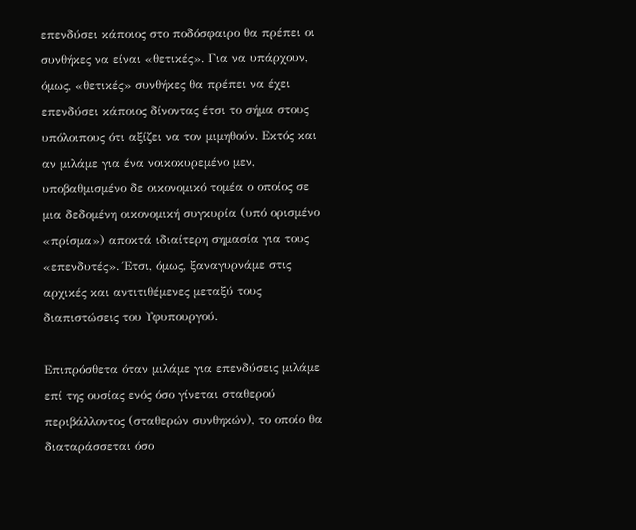επενδύσει κάποιος στο ποδόσφαιρο θα πρέπει οι συνθήκες να είναι «θετικές». Για να υπάρχουν, όμως, «θετικές» συνθήκες θα πρέπει να έχει επενδύσει κάποιος δίνοντας έτσι το σήμα στους υπόλοιπους ότι αξίζει να τον μιμηθούν. Εκτός και αν μιλάμε για ένα νοικοκυρεμένο μεν, υποβαθμισμένο δε οικονομικό τομέα ο οποίος σε μια δεδομένη οικονομική συγκυρία (υπό ορισμένο «πρίσμα») αποκτά ιδιαίτερη σημασία για τους «επενδυτές». Έτσι, όμως, ξαναγυρνάμε στις αρχικές και αντιτιθέμενες μεταξύ τους διαπιστώσεις του Υφυπουργού.

Επιπρόσθετα όταν μιλάμε για επενδύσεις μιλάμε επί της ουσίας ενός όσο γίνεται σταθερού περιβάλλοντος (σταθερών συνθηκών), το οποίο θα διαταράσσεται όσο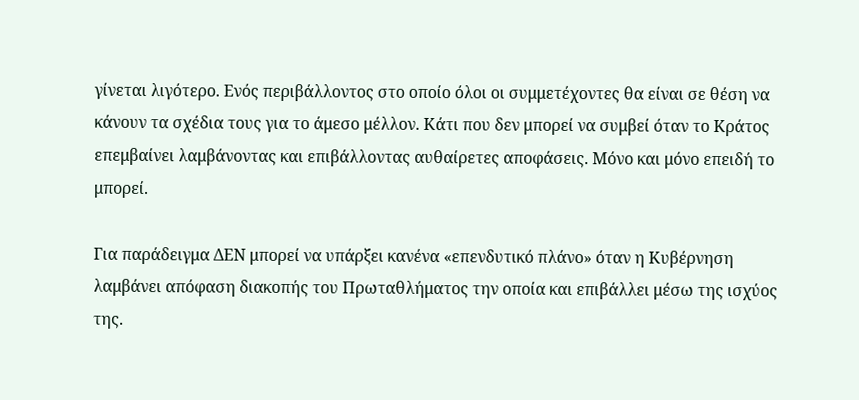γίνεται λιγότερο. Ενός περιβάλλοντος στο οποίο όλοι οι συμμετέχοντες θα είναι σε θέση να κάνουν τα σχέδια τους για το άμεσο μέλλον. Κάτι που δεν μπορεί να συμβεί όταν το Κράτος επεμβαίνει λαμβάνοντας και επιβάλλοντας αυθαίρετες αποφάσεις. Μόνο και μόνο επειδή το μπορεί.

Για παράδειγμα ΔΕΝ μπορεί να υπάρξει κανένα «επενδυτικό πλάνο» όταν η Κυβέρνηση λαμβάνει απόφαση διακοπής του Πρωταθλήματος την οποία και επιβάλλει μέσω της ισχύος της.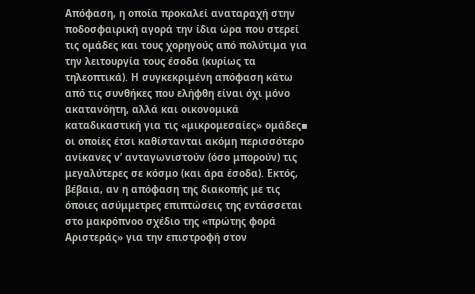Απόφαση, η οποία προκαλεί αναταραχή στην ποδοσφαιρική αγορά την ίδια ώρα που στερεί τις ομάδες και τους χορηγούς από πολύτιμα για την λειτουργία τους έσοδα (κυρίως τα τηλεοπτικά). Η συγκεκριμένη απόφαση κάτω από τις συνθήκες που ελήφθη είναι όχι μόνο ακατανόητη, αλλά και οικονομικά καταδικαστική για τις «μικρομεσαίες» ομάδες▪ οι οποίες έτσι καθίστανται ακόμη περισσότερο ανίκανες ν’ ανταγωνιστούν (όσο μπορούν) τις μεγαλύτερες σε κόσμο (και άρα έσοδα). Εκτός, βέβαια, αν η απόφαση της διακοπής με τις όποιες ασύμμετρες επιπτώσεις της εντάσσεται στο μακρόπνοο σχέδιο της «πρώτης φορά Αριστεράς» για την επιστροφή στον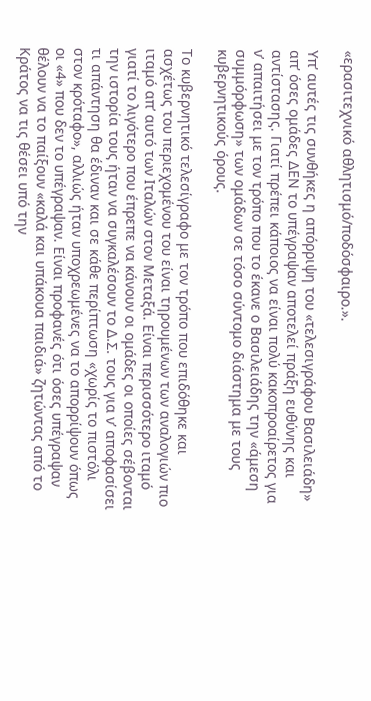«ερασιτεχνικό αθλητισμό/ποδόσφαιρο.».

Υπ’ αυτές τις συνθήκες η απόρριψη του «τελεσιγράφου Βασιλειάδη» απ’ όσες ομάδες ΔΕΝ το υπέγραψαν αποτελεί πράξη ευθύνης και αντίστασης. Γιατί πρέπει κάποιος να είναι πολύ κακοπροαίρετος για ν’ απαιτήσει με τον τρόπο που το έκανε ο Βασιλειάδης την «άμεση συμμόρφωση» των ομάδων σε τόσο σύντομο διάστημα με τους κυβερνητικούς όρους.

Το κυβερνητικό τελεσίγραφο με τον τρόπο που επιδόθηκε και ασχέτως του περιεχομένου του είναι τηρουμένων των αναλογιών πιο ιταμό απ’ αυτό των Ιταλών στον Μεταξά. Είναι περισσότερο ιταμό γιατί το λιγότερο που έπρεπε να κάνουν οι ομάδες οι οποίες σέβονται την ιστορία τους ήταν να συγκαλέσουν το Δ.Σ. τους για ν’ αποφασίσει τι απάντηση θα έδιναν και σε κάθε περίπτωση «χωρίς το πιστόλι στον κρόταφο», αλλιώς ήταν υποχρεωμένες να το απορρίψουν όπως οι «4» που δεν το υπέγραψαν. Είναι προφανές ότι όσες υπέγραψαν θέλουν να το παίξουν «καλά και υπάκουα παιδιά» ζητώντας από το Κράτος να τις θέσει υπό την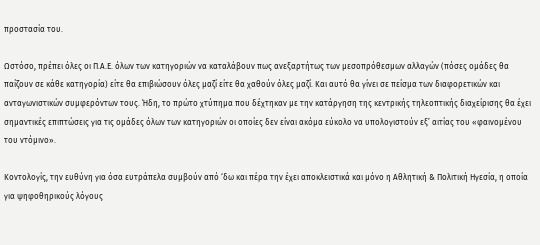προστασία του.

Ωστόσο, πρέπει όλες οι Π.Α.Ε. όλων των κατηγοριών να καταλάβουν πως ανεξαρτήτως των μεσοπρόθεσμων αλλαγών (πόσες ομάδες θα παίζουν σε κάθε κατηγορία) είτε θα επιβιώσουν όλες μαζί είτε θα χαθούν όλες μαζί. Και αυτό θα γίνει σε πείσμα των διαφορετικών και ανταγωνιστικών συμφερόντων τους. Ήδη, το πρώτο χτύπημα που δέχτηκαν με την κατάργηση της κεντρικής τηλεοπτικής διαχείρισης θα έχει σημαντικές επιπτώσεις για τις ομάδες όλων των κατηγοριών οι οποίες δεν είναι ακόμα εύκολο να υπολογιστούν εξ’ αιτίας του «φαινομένου του ντόμινο».

Κοντολογίς, την ευθύνη για όσα ευτράπελα συμβούν από ‘δω και πέρα την έχει αποκλειστικά και μόνο η Αθλητική & Πολιτική Ηγεσία, η οποία για ψηφοθηρικούς λόγους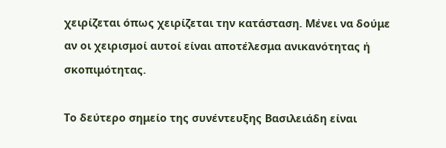χειρίζεται όπως χειρίζεται την κατάσταση. Μένει να δούμε αν οι χειρισμοί αυτοί είναι αποτέλεσμα ανικανότητας ή σκοπιμότητας.

Το δεύτερο σημείο της συνέντευξης Βασιλειάδη είναι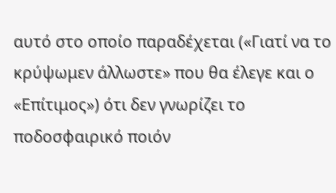αυτό στο οποίο παραδέχεται («Γιατί να το κρύψωμεν άλλωστε» που θα έλεγε και ο «Επίτιμος») ότι δεν γνωρίζει το ποδοσφαιρικό ποιόν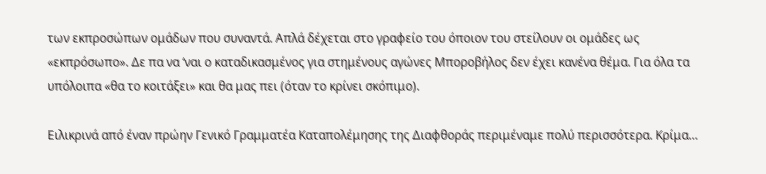των εκπροσώπων ομάδων που συναντά. Απλά δέχεται στο γραφείο του όποιον του στείλουν οι ομάδες ως «εκπρόσωπο». Δε πα να ‘ναι ο καταδικασμένος για στημένους αγώνες Μποροβήλος δεν έχει κανένα θέμα. Για όλα τα υπόλοιπα «θα το κοιτάξει» και θα μας πει (όταν το κρίνει σκόπιμο).

Ειλικρινά από έναν πρώην Γενικό Γραμματέα Καταπολέμησης της Διαφθοράς περιμέναμε πολύ περισσότερα. Κρίμα…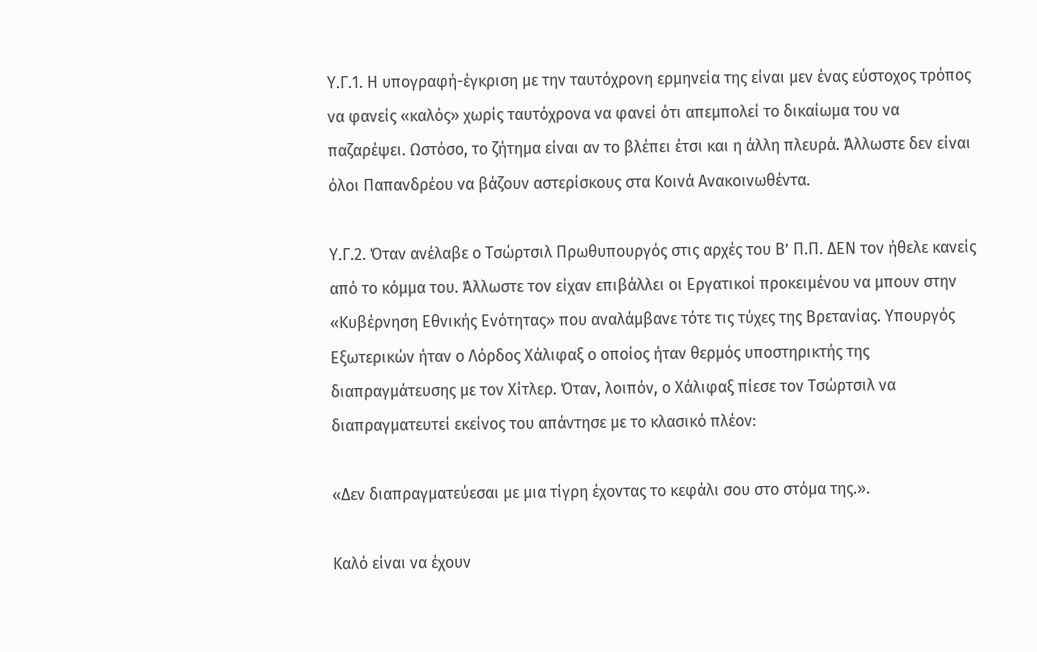Υ.Γ.1. Η υπογραφή-έγκριση με την ταυτόχρονη ερμηνεία της είναι μεν ένας εύστοχος τρόπος να φανείς «καλός» χωρίς ταυτόχρονα να φανεί ότι απεμπολεί το δικαίωμα του να παζαρέψει. Ωστόσο, το ζήτημα είναι αν το βλέπει έτσι και η άλλη πλευρά. Άλλωστε δεν είναι όλοι Παπανδρέου να βάζουν αστερίσκους στα Κοινά Ανακοινωθέντα.

Υ.Γ.2. Όταν ανέλαβε ο Τσώρτσιλ Πρωθυπουργός στις αρχές του Β’ Π.Π. ΔΕΝ τον ήθελε κανείς από το κόμμα του. Άλλωστε τον είχαν επιβάλλει οι Εργατικοί προκειμένου να μπουν στην «Κυβέρνηση Εθνικής Ενότητας» που αναλάμβανε τότε τις τύχες της Βρετανίας. Υπουργός Εξωτερικών ήταν ο Λόρδος Χάλιφαξ ο οποίος ήταν θερμός υποστηρικτής της διαπραγμάτευσης με τον Χίτλερ. Όταν, λοιπόν, ο Χάλιφαξ πίεσε τον Τσώρτσιλ να διαπραγματευτεί εκείνος του απάντησε με το κλασικό πλέον:

«Δεν διαπραγματεύεσαι με μια τίγρη έχοντας το κεφάλι σου στο στόμα της.».

Καλό είναι να έχουν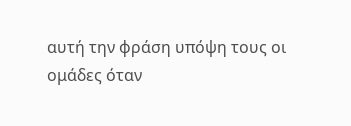αυτή την φράση υπόψη τους οι ομάδες όταν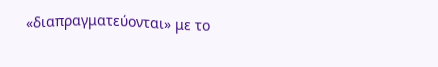«διαπραγματεύονται» με το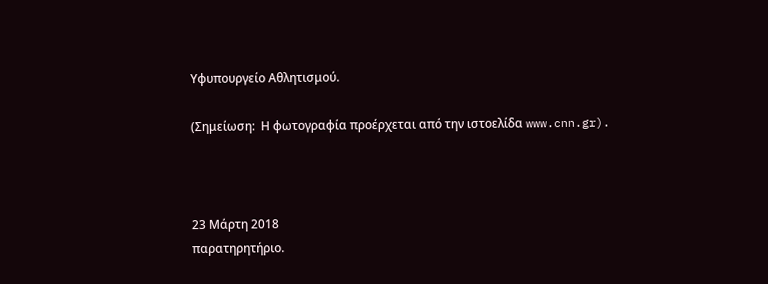Υφυπουργείο Αθλητισμού.

(Σημείωση:  Η φωτογραφία προέρχεται από την ιστοελίδα www.cnn.gr).



23 Μάρτη 2018
παρατηρητήριο.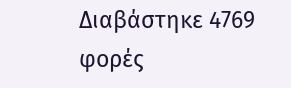Διαβάστηκε 4769 φορές